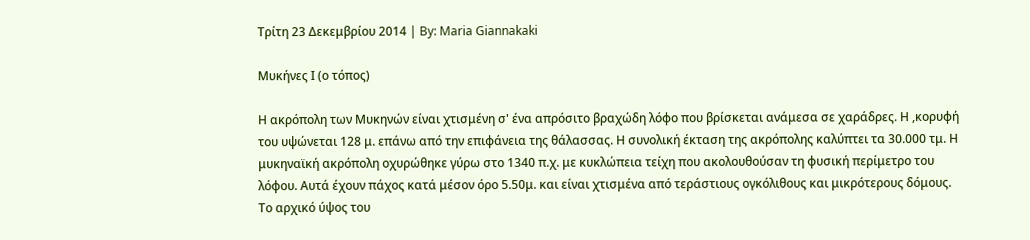Τρίτη 23 Δεκεμβρίου 2014 | By: Maria Giannakaki

Μυκήνες Ι (ο τόπος)

Η ακρόπολη των Μυκηνών είναι χτισμένη σ' ένα απρόσιτο βραχώδη λόφο που βρίσκεται ανάμεσα σε χαράδρες. Η ,κορυφή του υψώνεται 128 μ. επάνω από την επιφάνεια της θάλασσας. Η συνολική έκταση της ακρόπολης καλύπτει τα 30.000 τμ. Η μυκηναϊκή ακρόπολη οχυρώθηκε γύρω στο 1340 π.χ. με κυκλώπεια τείχη που ακολουθούσαν τη φυσική περίμετρο του λόφου. Αυτά έχουν πάχος κατά μέσον όρο 5.50μ. και είναι χτισμένα από τεράστιους ογκόλιθους και μικρότερους δόμους. Το αρχικό ύψος του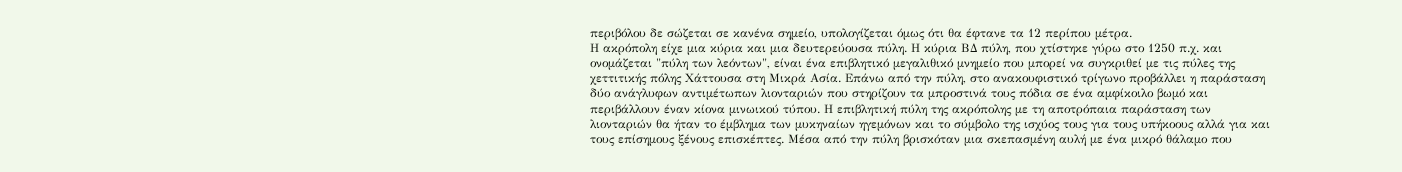περιβόλου δε σώζεται σε κανένα σημείο, υπολογίζεται όμως ότι θα έφτανε τα 12 περίπου μέτρα.
Η ακρόπολη είχε μια κύρια και μια δευτερεύουσα πύλη. Η κύρια ΒΔ πύλη, που χτίστηκε γύρω στο 1250 π.χ. και ονομάζεται "πύλη των λεόντων", είναι ένα επιβλητικό μεγαλιθικό μνημείο που μπορεί να συγκριθεί με τις πύλες της χεττιτικής πόλης Χάττουσα στη Μικρά Ασία. Επάνω από την πύλη, στο ανακουφιστικό τρίγωνο προβάλλει η παράσταση δύο ανάγλυφων αντιμέτωπων λιονταριών που στηρίζουν τα μπροστινά τους πόδια σε ένα αμφίκοιλο βωμό και περιβάλλουν έναν κίονα μινωικού τύπου. Η επιβλητική πύλη της ακρόπολης με τη αποτρόπαια παράσταση των λιονταριών θα ήταν το έμβλημα των μυκηναίων ηγεμόνων και το σύμβολο της ισχύος τους για τους υπήκοους αλλά για και τους επίσημους ξένους επισκέπτες. Μέσα από την πύλη βρισκόταν μια σκεπασμένη αυλή με ένα μικρό θάλαμο που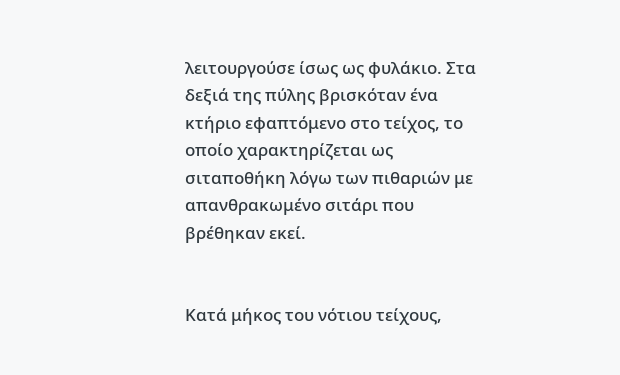λειτουργούσε ίσως ως φυλάκιο. Στα δεξιά της πύλης βρισκόταν ένα κτήριο εφαπτόμενο στο τείχος, το οποίο χαρακτηρίζεται ως σιταποθήκη λόγω των πιθαριών με απανθρακωμένο σιτάρι που βρέθηκαν εκεί.


Κατά μήκος του νότιου τείχους,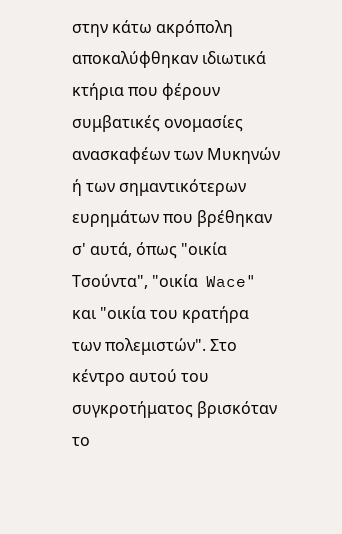στην κάτω ακρόπολη αποκαλύφθηκαν ιδιωτικά κτήρια που φέρουν συμβατικές ονομασίες ανασκαφέων των Μυκηνών ή των σημαντικότερων ευρημάτων που βρέθηκαν σ' αυτά, όπως "οικία Τσούντα", "οικία  Wace" και "οικία του κρατήρα των πολεμιστών". Στο κέντρο αυτού του συγκροτήματος βρισκόταν το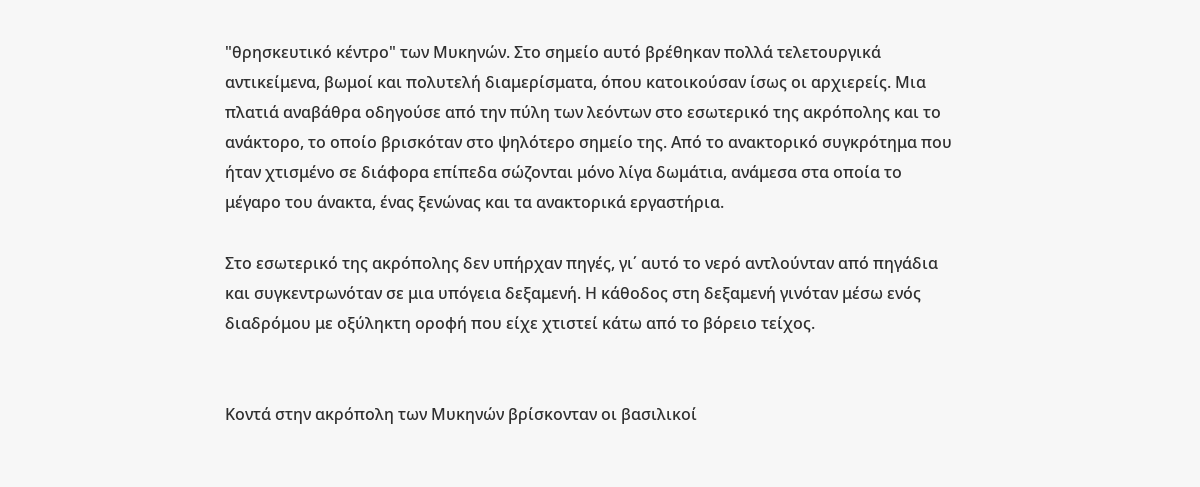"θρησκευτικό κέντρο" των Μυκηνών. Στο σημείο αυτό βρέθηκαν πολλά τελετουργικά αντικείμενα, βωμοί και πολυτελή διαμερίσματα, όπου κατοικούσαν ίσως οι αρχιερείς. Μια πλατιά αναβάθρα οδηγούσε από την πύλη των λεόντων στο εσωτερικό της ακρόπολης και το ανάκτορο, το οποίο βρισκόταν στο ψηλότερο σημείο της. Από το ανακτορικό συγκρότημα που ήταν χτισμένο σε διάφορα επίπεδα σώζονται μόνο λίγα δωμάτια, ανάμεσα στα οποία το μέγαρο του άνακτα, ένας ξενώνας και τα ανακτορικά εργαστήρια.

Στο εσωτερικό της ακρόπολης δεν υπήρχαν πηγές, γι΄ αυτό το νερό αντλούνταν από πηγάδια και συγκεντρωνόταν σε μια υπόγεια δεξαμενή. Η κάθοδος στη δεξαμενή γινόταν μέσω ενός διαδρόμου με οξύληκτη οροφή που είχε χτιστεί κάτω από το βόρειο τείχος.


Κοντά στην ακρόπολη των Μυκηνών βρίσκονταν οι βασιλικοί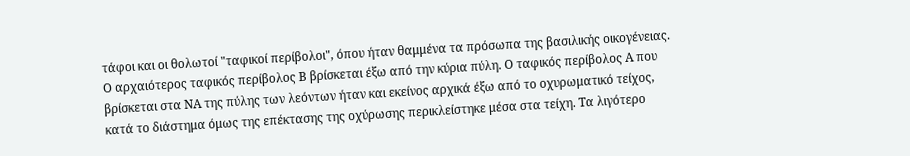τάφοι και οι θολωτοί "ταφικοί περίβολοι", όπου ήταν θαμμένα τα πρόσωπα της βασιλικής οικογένειας. Ο αρχαιότερος ταφικός περίβολος Β βρίσκεται έξω από την κύρια πύλη. Ο ταφικός περίβολος Α που βρίσκεται στα ΝΑ της πύλης των λεόντων ήταν και εκείνος αρχικά έξω από το οχυρωματικό τείχος, κατά το διάστημα όμως της επέκτασης της οχύρωσης περικλείστηκε μέσα στα τείχη. Τα λιγότερο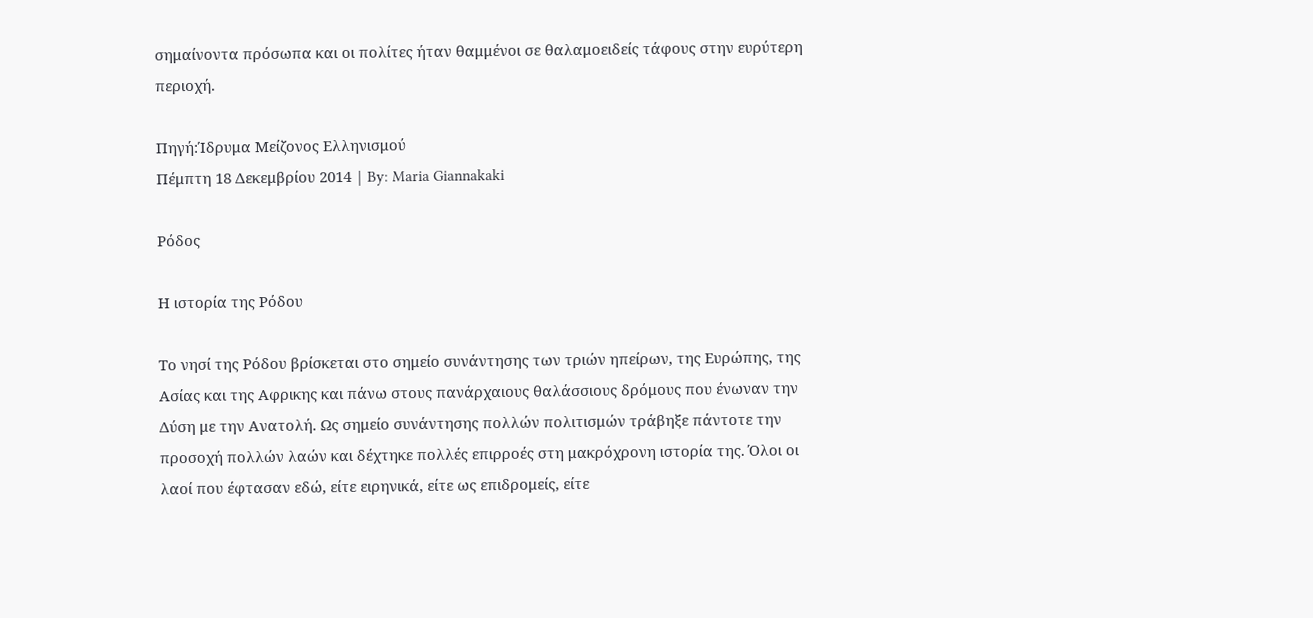σημαίνοντα πρόσωπα και οι πολίτες ήταν θαμμένοι σε θαλαμοειδείς τάφους στην ευρύτερη περιοχή.

Πηγή:Ίδρυμα Μείζονος Ελληνισμού
Πέμπτη 18 Δεκεμβρίου 2014 | By: Maria Giannakaki

Ρόδος

Η ιστορία της Ρόδου

Το νησί της Ρόδου βρίσκεται στο σημείο συνάντησης των τριών ηπείρων, της Ευρώπης, της Ασίας και της Αφρικης και πάνω στους πανάρχαιους θαλάσσιους δρόμους που ένωναν την Δύση με την Ανατολή. Ως σημείο συνάντησης πολλών πολιτισμών τράβηξε πάντοτε την προσοχή πολλών λαών και δέχτηκε πολλές επιρροές στη μακρόχρονη ιστορία της. Όλοι οι λαοί που έφτασαν εδώ, είτε ειρηνικά, είτε ως επιδρομείς, είτε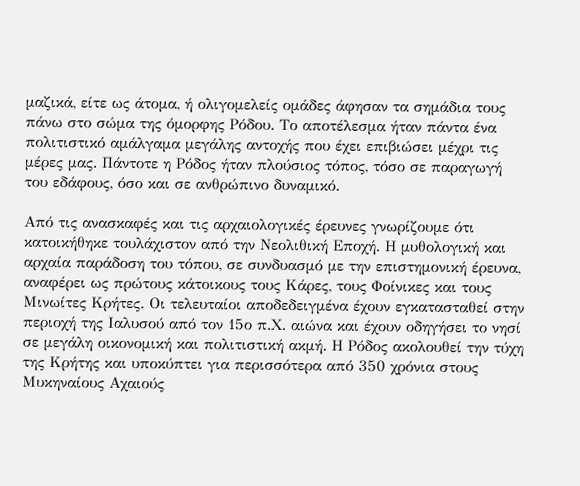μαζικά, είτε ως άτομα, ή ολιγομελείς ομάδες άφησαν τα σημάδια τους πάνω στο σώμα της όμορφης Ρόδου. Το αποτέλεσμα ήταν πάντα ένα πολιτιστικό αμάλγαμα μεγάλης αντοχής που έχει επιβιώσει μέχρι τις μέρες μας. Πάντοτε η Ρόδος ήταν πλούσιος τόπος, τόσο σε παραγωγή του εδάφους, όσο και σε ανθρώπινο δυναμικό.

Από τις ανασκαφές και τις αρχαιολογικές έρευνες γνωρίζουμε ότι κατοικήθηκε τουλάχιστον από την Νεολιθική Εποχή. Η μυθολογική και αρχαία παράδοση του τόπου, σε συνδυασμό με την επιστημονική έρευνα, αναφέρει ως πρώτους κάτοικους τους Κάρες, τους Φοίνικες και τους Μινωίτες Κρήτες. Οι τελευταίοι αποδεδειγμένα έχουν εγκατασταθεί στην περιοχή της Ιαλυσού από τον 15ο π.Χ. αιώνα και έχουν οδηγήσει το νησί σε μεγάλη οικονομική και πολιτιστική ακμή. Η Ρόδος ακολουθεί την τύχη της Κρήτης και υποκύπτει για περισσότερα από 350 χρόνια στους Μυκηναίους Αχαιούς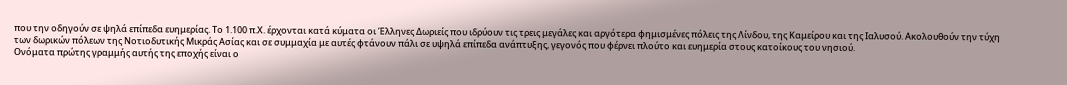που την οδηγούν σε ψηλά επίπεδα ευημερίας. Το 1.100 π.Χ. έρχονται κατά κύματα οι Έλληνες Δωριείς που ιδρύουν τις τρεις μεγάλες και αργότερα φημισμένες πόλεις της Λίνδου, της Καμείρου και της Ιαλυσού. Ακολουθούν την τύχη των δωρικών πόλεων της Νοτιοδυτικής Μικράς Ασίας και σε συμμαχία με αυτές φτάνουν πάλι σε υψηλά επίπεδα ανάπτυξης, γεγονός που φέρνει πλούτο και ευημερία στους κατοίκους του νησιού.
Ονόματα πρώτης γραμμής αυτής της εποχής είναι ο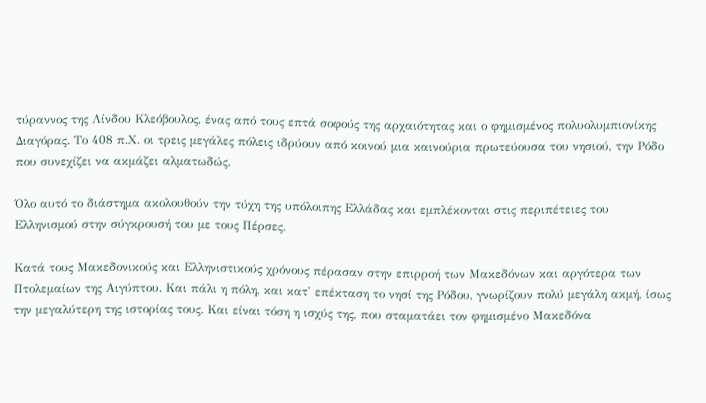τύραννος της Λίνδου Κλεόβουλος, ένας από τους επτά σοφούς της αρχαιότητας και ο φημισμένος πολυολυμπιονίκης Διαγόρας. Το 408 π.Χ. οι τρεις μεγάλες πόλεις ιδρύουν από κοινού μια καινούρια πρωτεύουσα του νησιού, την Ρόδο που συνεχίζει να ακμάζει αλματωδώς.

Όλο αυτό το διάστημα ακολουθούν την τύχη της υπόλοιπης Ελλάδας και εμπλέκονται στις περιπέτειες του Ελληνισμού στην σύγκρουσή του με τους Πέρσες.

Κατά τους Μακεδονικούς και Ελληνιστικούς χρόνους πέρασαν στην επιρροή των Μακεδόνων και αργότερα των Πτολεμαίων της Αιγύπτου. Και πάλι η πόλη, και κατ' επέκταση το νησί της Ρόδου, γνωρίζουν πολύ μεγάλη ακμή, ίσως την μεγαλύτερη της ιστορίας τους. Και είναι τόση η ισχύς της, που σταματάει τον φημισμένο Μακεδόνα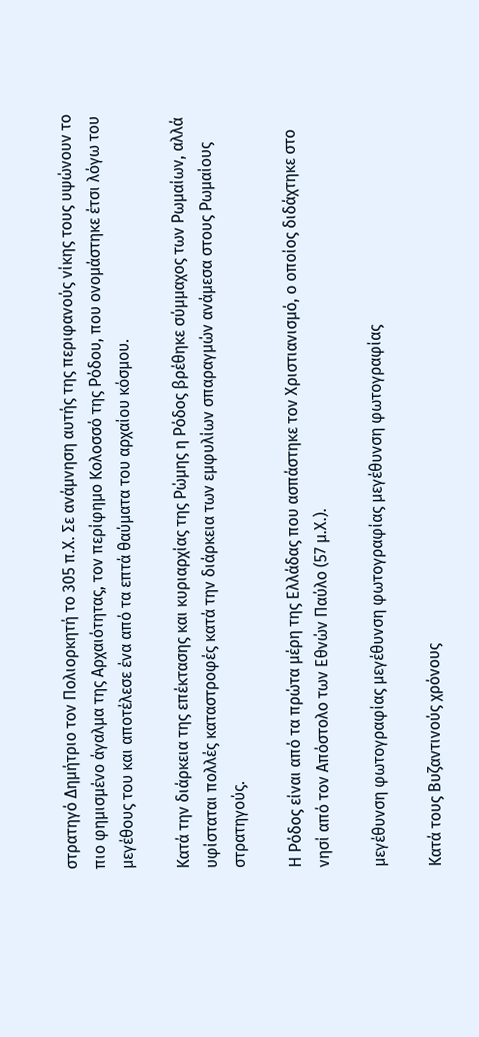στρατηγό Δημήτριο τον Πολιορκητή το 305 π.Χ. Σε ανάμνηση αυτής της περιφανούς νίκης τους υψώνουν το πιο φημισμένο άγαλμα της Αρχαιότητας, τον περίφημο Κολοσσό της Ρόδου, που ονομάστηκε έτσι λόγω του μεγέθους του και αποτέλεσε ένα από τα επτά θαύματα του αρχαίου κόσμου.

Κατά την διάρκεια της επέκτασης και κυριαρχίας της Ρώμης η Ρόδος βρέθηκε σύμμαχος των Ρωμαίων, αλλά υφίσταται πολλές καταστροφές κατά την διάρκεια των εμφυλίων σπαραγμών ανάμεσα στους Ρωμαίους στρατηγούς.

Η Ρόδος είναι από τα πρώτα μέρη της Ελλάδας που ασπάστηκε τον Χριστιανισμό, ο οποίος διδάχτηκε στο νησί από τον Απόστολο των Εθνών Παύλο (57 μ.Χ.).

μεγέθυνση φωτογραφίας μεγέθυνση φωτογραφίας μεγέθυνση φωτογραφίας

Κατά τους Βυζαντινούς χρόνους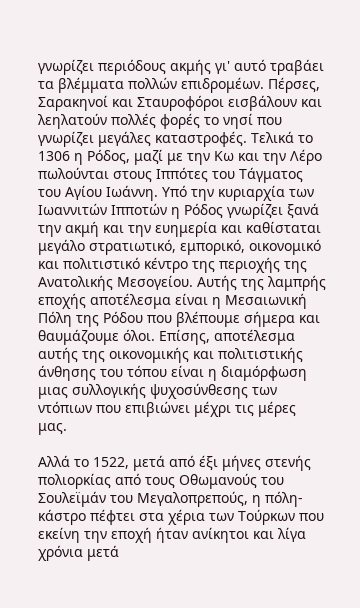γνωρίζει περιόδους ακμής γι' αυτό τραβάει τα βλέμματα πολλών επιδρομέων. Πέρσες, Σαρακηνοί και Σταυροφόροι εισβάλουν και λεηλατούν πολλές φορές το νησί που γνωρίζει μεγάλες καταστροφές. Τελικά το 1306 η Ρόδος, μαζί με την Κω και την Λέρο πωλούνται στους Ιππότες του Τάγματος του Αγίου Ιωάννη. Υπό την κυριαρχία των Ιωαννιτών Ιπποτών η Ρόδος γνωρίζει ξανά την ακμή και την ευημερία και καθίσταται μεγάλο στρατιωτικό, εμπορικό, οικονομικό και πολιτιστικό κέντρο της περιοχής της Ανατολικής Μεσογείου. Αυτής της λαμπρής εποχής αποτέλεσμα είναι η Μεσαιωνική Πόλη της Ρόδου που βλέπουμε σήμερα και θαυμάζουμε όλοι. Επίσης, αποτέλεσμα αυτής της οικονομικής και πολιτιστικής άνθησης του τόπου είναι η διαμόρφωση μιας συλλογικής ψυχοσύνθεσης των ντόπιων που επιβιώνει μέχρι τις μέρες μας.

Αλλά το 1522, μετά από έξι μήνες στενής πολιορκίας από τους Οθωμανούς του Σουλεϊμάν του Μεγαλοπρεπούς, η πόλη-κάστρο πέφτει στα χέρια των Τούρκων που εκείνη την εποχή ήταν ανίκητοι και λίγα χρόνια μετά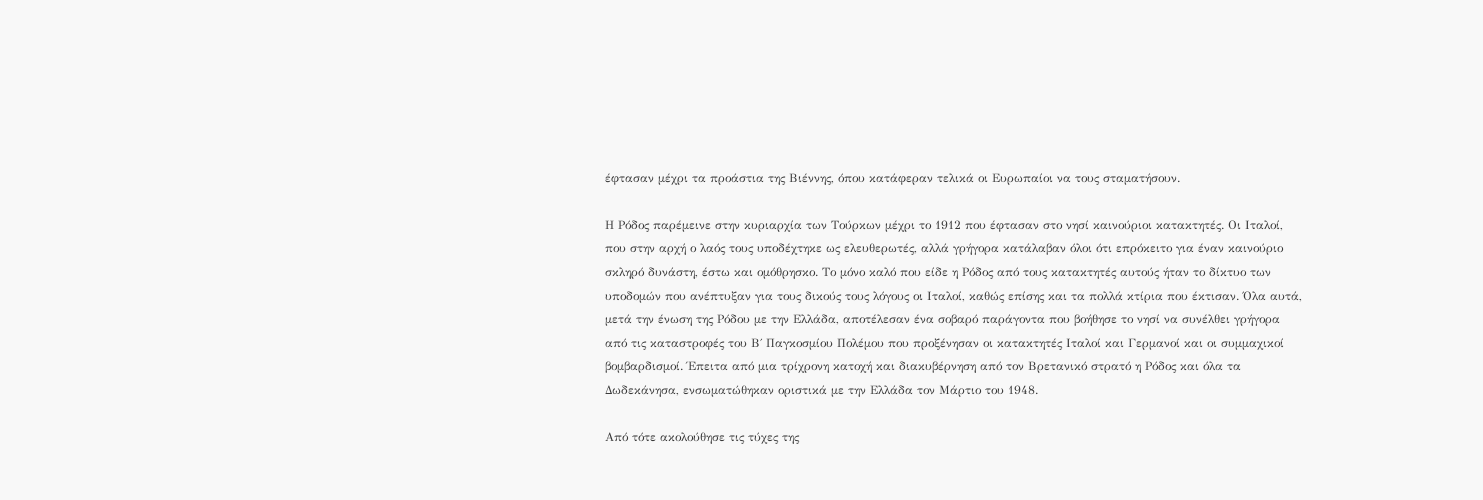έφτασαν μέχρι τα προάστια της Βιέννης, όπου κατάφεραν τελικά οι Ευρωπαίοι να τους σταματήσουν.

Η Ρόδος παρέμεινε στην κυριαρχία των Τούρκων μέχρι το 1912 που έφτασαν στο νησί καινούριοι κατακτητές. Οι Ιταλοί, που στην αρχή ο λαός τους υποδέχτηκε ως ελευθερωτές, αλλά γρήγορα κατάλαβαν όλοι ότι επρόκειτο για έναν καινούριο σκληρό δυνάστη, έστω και ομόθρησκο. Το μόνο καλό που είδε η Ρόδος από τους κατακτητές αυτούς ήταν το δίκτυο των υποδομών που ανέπτυξαν για τους δικούς τους λόγους οι Ιταλοί, καθώς επίσης και τα πολλά κτίρια που έκτισαν. Όλα αυτά, μετά την ένωση της Ρόδου με την Ελλάδα, αποτέλεσαν ένα σοβαρό παράγοντα που βοήθησε το νησί να συνέλθει γρήγορα από τις καταστροφές του Β΄ Παγκοσμίου Πολέμου που προξένησαν οι κατακτητές Ιταλοί και Γερμανοί και οι συμμαχικοί βομβαρδισμοί. Έπειτα από μια τρίχρονη κατοχή και διακυβέρνηση από τον Βρετανικό στρατό η Ρόδος και όλα τα Δωδεκάνησα, ενσωματώθηκαν οριστικά με την Ελλάδα τον Μάρτιο του 1948.

Από τότε ακολούθησε τις τύχες της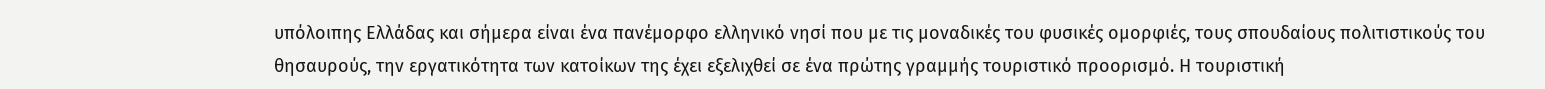υπόλοιπης Ελλάδας και σήμερα είναι ένα πανέμορφο ελληνικό νησί που με τις μοναδικές του φυσικές ομορφιές, τους σπουδαίους πολιτιστικούς του θησαυρούς, την εργατικότητα των κατοίκων της έχει εξελιχθεί σε ένα πρώτης γραμμής τουριστικό προορισμό. Η τουριστική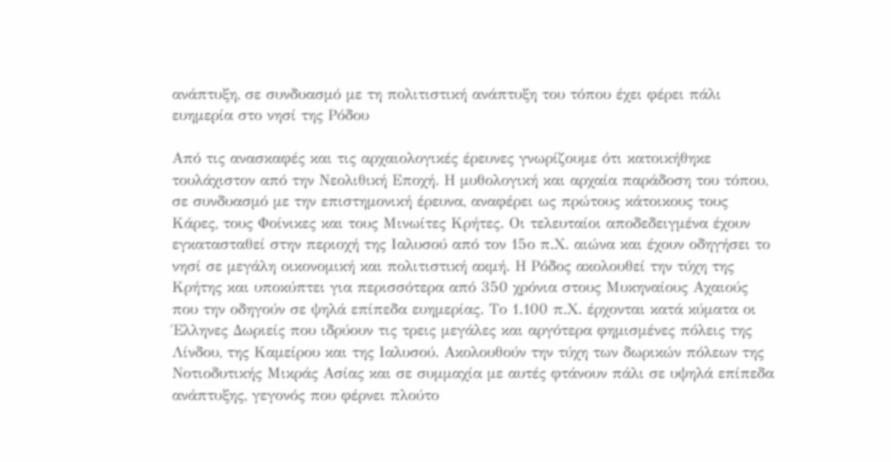ανάπτυξη, σε συνδυασμό με τη πολιτιστική ανάπτυξη του τόπου έχει φέρει πάλι ευημερία στο νησί της Ρόδου

Από τις ανασκαφές και τις αρχαιολογικές έρευνες γνωρίζουμε ότι κατοικήθηκε τουλάχιστον από την Νεολιθική Εποχή. Η μυθολογική και αρχαία παράδοση του τόπου, σε συνδυασμό με την επιστημονική έρευνα, αναφέρει ως πρώτους κάτοικους τους Κάρες, τους Φοίνικες και τους Μινωίτες Κρήτες. Οι τελευταίοι αποδεδειγμένα έχουν εγκατασταθεί στην περιοχή της Ιαλυσού από τον 15ο π.Χ. αιώνα και έχουν οδηγήσει το νησί σε μεγάλη οικονομική και πολιτιστική ακμή. Η Ρόδος ακολουθεί την τύχη της Κρήτης και υποκύπτει για περισσότερα από 350 χρόνια στους Μυκηναίους Αχαιούς που την οδηγούν σε ψηλά επίπεδα ευημερίας. Το 1.100 π.Χ. έρχονται κατά κύματα οι Έλληνες Δωριείς που ιδρύουν τις τρεις μεγάλες και αργότερα φημισμένες πόλεις της Λίνδου, της Καμείρου και της Ιαλυσού. Ακολουθούν την τύχη των δωρικών πόλεων της Νοτιοδυτικής Μικράς Ασίας και σε συμμαχία με αυτές φτάνουν πάλι σε υψηλά επίπεδα ανάπτυξης, γεγονός που φέρνει πλούτο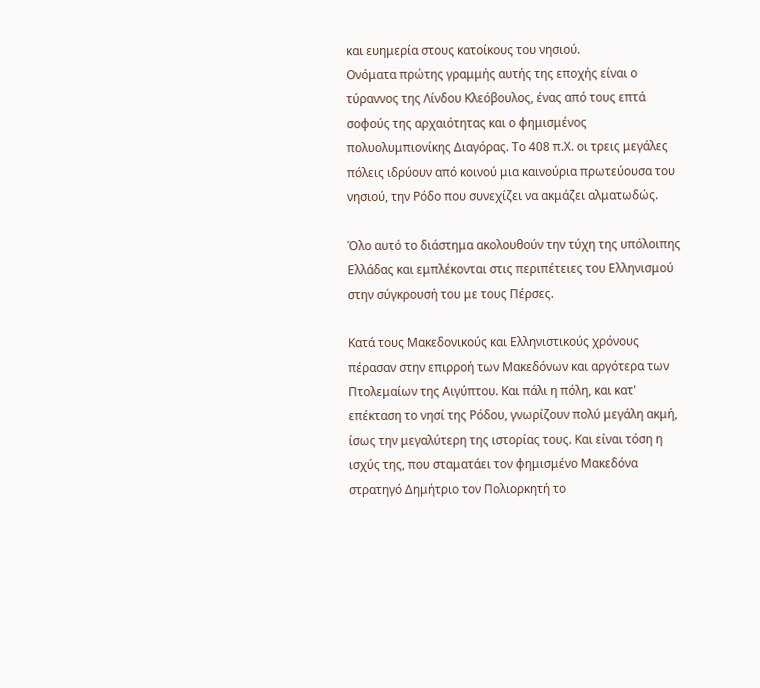και ευημερία στους κατοίκους του νησιού.
Ονόματα πρώτης γραμμής αυτής της εποχής είναι ο τύραννος της Λίνδου Κλεόβουλος, ένας από τους επτά σοφούς της αρχαιότητας και ο φημισμένος πολυολυμπιονίκης Διαγόρας. Το 408 π.Χ. οι τρεις μεγάλες πόλεις ιδρύουν από κοινού μια καινούρια πρωτεύουσα του νησιού, την Ρόδο που συνεχίζει να ακμάζει αλματωδώς.

Όλο αυτό το διάστημα ακολουθούν την τύχη της υπόλοιπης Ελλάδας και εμπλέκονται στις περιπέτειες του Ελληνισμού στην σύγκρουσή του με τους Πέρσες.

Κατά τους Μακεδονικούς και Ελληνιστικούς χρόνους πέρασαν στην επιρροή των Μακεδόνων και αργότερα των Πτολεμαίων της Αιγύπτου. Και πάλι η πόλη, και κατ' επέκταση το νησί της Ρόδου, γνωρίζουν πολύ μεγάλη ακμή, ίσως την μεγαλύτερη της ιστορίας τους. Και είναι τόση η ισχύς της, που σταματάει τον φημισμένο Μακεδόνα στρατηγό Δημήτριο τον Πολιορκητή το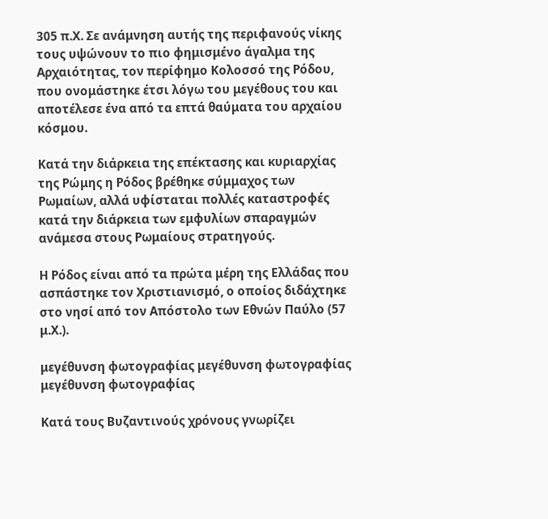305 π.Χ. Σε ανάμνηση αυτής της περιφανούς νίκης τους υψώνουν το πιο φημισμένο άγαλμα της Αρχαιότητας, τον περίφημο Κολοσσό της Ρόδου, που ονομάστηκε έτσι λόγω του μεγέθους του και αποτέλεσε ένα από τα επτά θαύματα του αρχαίου κόσμου.

Κατά την διάρκεια της επέκτασης και κυριαρχίας της Ρώμης η Ρόδος βρέθηκε σύμμαχος των Ρωμαίων, αλλά υφίσταται πολλές καταστροφές κατά την διάρκεια των εμφυλίων σπαραγμών ανάμεσα στους Ρωμαίους στρατηγούς.

Η Ρόδος είναι από τα πρώτα μέρη της Ελλάδας που ασπάστηκε τον Χριστιανισμό, ο οποίος διδάχτηκε στο νησί από τον Απόστολο των Εθνών Παύλο (57 μ.Χ.).

μεγέθυνση φωτογραφίας μεγέθυνση φωτογραφίας μεγέθυνση φωτογραφίας

Κατά τους Βυζαντινούς χρόνους γνωρίζει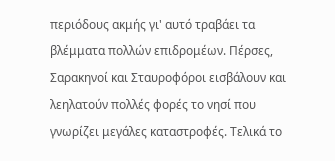περιόδους ακμής γι' αυτό τραβάει τα βλέμματα πολλών επιδρομέων. Πέρσες, Σαρακηνοί και Σταυροφόροι εισβάλουν και λεηλατούν πολλές φορές το νησί που γνωρίζει μεγάλες καταστροφές. Τελικά το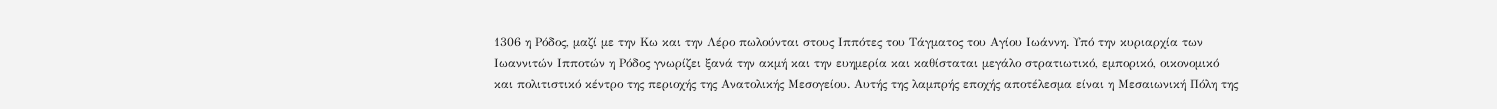1306 η Ρόδος, μαζί με την Κω και την Λέρο πωλούνται στους Ιππότες του Τάγματος του Αγίου Ιωάννη. Υπό την κυριαρχία των Ιωαννιτών Ιπποτών η Ρόδος γνωρίζει ξανά την ακμή και την ευημερία και καθίσταται μεγάλο στρατιωτικό, εμπορικό, οικονομικό και πολιτιστικό κέντρο της περιοχής της Ανατολικής Μεσογείου. Αυτής της λαμπρής εποχής αποτέλεσμα είναι η Μεσαιωνική Πόλη της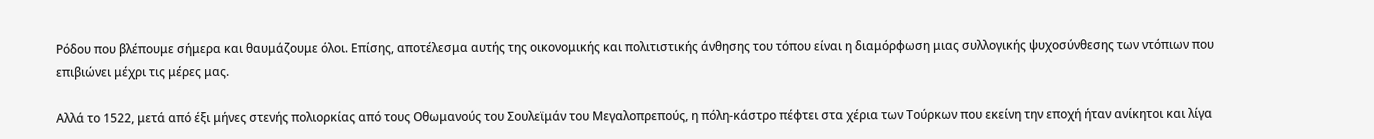Ρόδου που βλέπουμε σήμερα και θαυμάζουμε όλοι. Επίσης, αποτέλεσμα αυτής της οικονομικής και πολιτιστικής άνθησης του τόπου είναι η διαμόρφωση μιας συλλογικής ψυχοσύνθεσης των ντόπιων που επιβιώνει μέχρι τις μέρες μας.

Αλλά το 1522, μετά από έξι μήνες στενής πολιορκίας από τους Οθωμανούς του Σουλεϊμάν του Μεγαλοπρεπούς, η πόλη-κάστρο πέφτει στα χέρια των Τούρκων που εκείνη την εποχή ήταν ανίκητοι και λίγα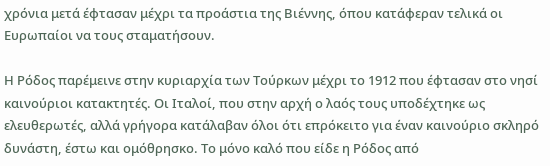χρόνια μετά έφτασαν μέχρι τα προάστια της Βιέννης, όπου κατάφεραν τελικά οι Ευρωπαίοι να τους σταματήσουν.

Η Ρόδος παρέμεινε στην κυριαρχία των Τούρκων μέχρι το 1912 που έφτασαν στο νησί καινούριοι κατακτητές. Οι Ιταλοί, που στην αρχή ο λαός τους υποδέχτηκε ως ελευθερωτές, αλλά γρήγορα κατάλαβαν όλοι ότι επρόκειτο για έναν καινούριο σκληρό δυνάστη, έστω και ομόθρησκο. Το μόνο καλό που είδε η Ρόδος από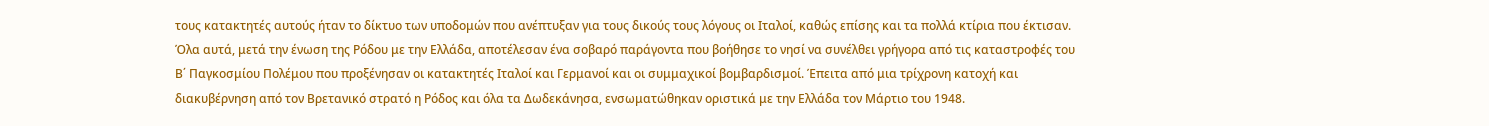τους κατακτητές αυτούς ήταν το δίκτυο των υποδομών που ανέπτυξαν για τους δικούς τους λόγους οι Ιταλοί, καθώς επίσης και τα πολλά κτίρια που έκτισαν. Όλα αυτά, μετά την ένωση της Ρόδου με την Ελλάδα, αποτέλεσαν ένα σοβαρό παράγοντα που βοήθησε το νησί να συνέλθει γρήγορα από τις καταστροφές του Β΄ Παγκοσμίου Πολέμου που προξένησαν οι κατακτητές Ιταλοί και Γερμανοί και οι συμμαχικοί βομβαρδισμοί. Έπειτα από μια τρίχρονη κατοχή και διακυβέρνηση από τον Βρετανικό στρατό η Ρόδος και όλα τα Δωδεκάνησα, ενσωματώθηκαν οριστικά με την Ελλάδα τον Μάρτιο του 1948.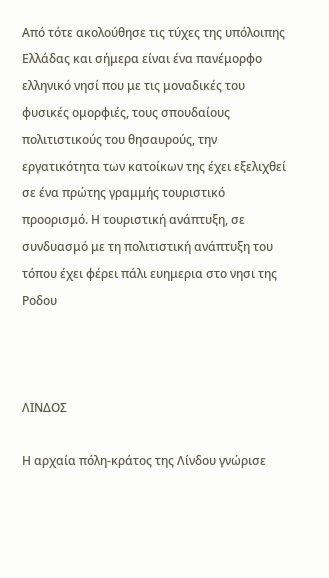Από τότε ακολούθησε τις τύχες της υπόλοιπης Ελλάδας και σήμερα είναι ένα πανέμορφο ελληνικό νησί που με τις μοναδικές του φυσικές ομορφιές, τους σπουδαίους πολιτιστικούς του θησαυρούς, την εργατικότητα των κατοίκων της έχει εξελιχθεί σε ένα πρώτης γραμμής τουριστικό προορισμό. Η τουριστική ανάπτυξη, σε συνδυασμό με τη πολιτιστική ανάπτυξη του τόπου έχει φέρει πάλι ευημερια στο νησι της Ροδου



ΛΙΝΔΟΣ

Η αρχαία πόλη-κράτος της Λίνδου γνώρισε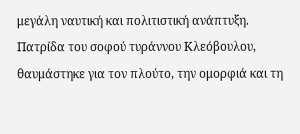μεγάλη ναυτική και πολιτιστική ανάπτυξη. Πατρίδα του σοφού τυράννου Κλεόβουλου, θαυμάστηκε για τον πλούτο, την ομορφιά και τη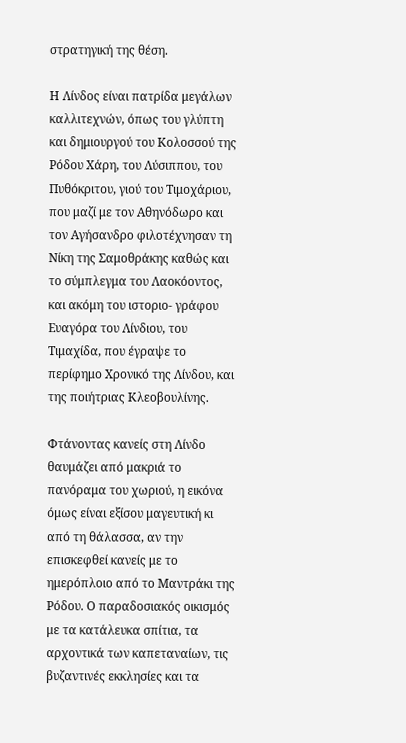στρατηγική της θέση.

Η Λίνδος είναι πατρίδα μεγάλων καλλιτεχνών, όπως του γλύπτη και δημιουργού του Κολοσσού της Ρόδου Χάρη, του Λύσιππου, του Πυθόκριτου, γιού του Τιμοχάριου, που μαζί με τον Αθηνόδωρο και τον Αγήσανδρο φιλοτέχνησαν τη Νίκη της Σαμοθράκης καθώς και το σύμπλεγμα του Λαοκόοντος, και ακόμη του ιστοριο- γράφου Ευαγόρα του Λίνδιου, του Τιμαχίδα, που έγραψε το περίφημο Χρονικό της Λίνδου, και της ποιήτριας Κλεοβουλίνης.

Φτάνοντας κανείς στη Λίνδο θαυμάζει από μακριά το πανόραμα του χωριού, η εικόνα όμως είναι εξίσου μαγευτική κι από τη θάλασσα, αν την επισκεφθεί κανείς με το ημερόπλοιο από το Μαντράκι της Ρόδου. Ο παραδοσιακός οικισμός με τα κατάλευκα σπίτια, τα αρχοντικά των καπεταναίων, τις βυζαντινές εκκλησίες και τα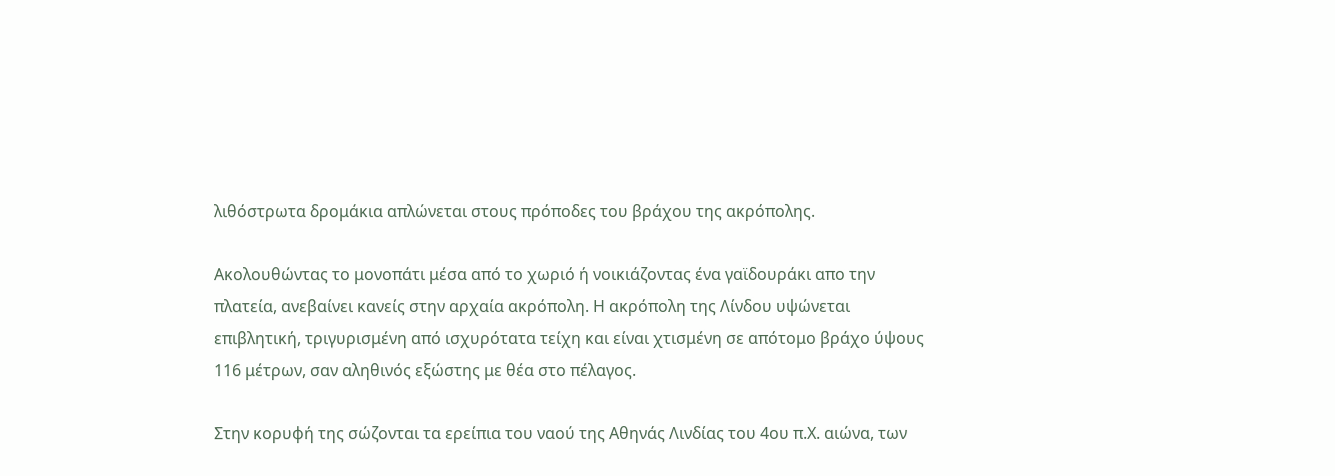λιθόστρωτα δρομάκια απλώνεται στους πρόποδες του βράχου της ακρόπολης.

Ακολουθώντας το μονοπάτι μέσα από το χωριό ή νοικιάζοντας ένα γαϊδουράκι απο την πλατεία, ανεβαίνει κανείς στην αρχαία ακρόπολη. Η ακρόπολη της Λίνδου υψώνεται επιβλητική, τριγυρισμένη από ισχυρότατα τείχη και είναι χτισμένη σε απότομο βράχο ύψους 116 μέτρων, σαν αληθινός εξώστης με θέα στο πέλαγος.

Στην κορυφή της σώζονται τα ερείπια του ναού της Αθηνάς Λινδίας του 4ου π.Χ. αιώνα, των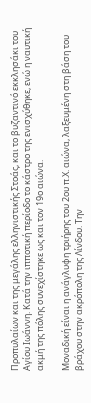Προπυλαίων και της μεγάλης ελληνιστικής Στοάς, και το βυζαντινό εκκλησάκι του Αγίου Ιωάννη. Κατά την ιπποτική περίοδο το κάστρο της ενισχύθηκε, ενώ η ναυτική ακμή της πόλης συνεχίστηκε ως και τον 19ο αιώνα.

Μοναδική είναι η ανάγλυφη τριήρης του 2ου π.Χ. αιώνα, λαξευμένη στη βάση του βράχου στην ακρόπολη της Λίνδου. Την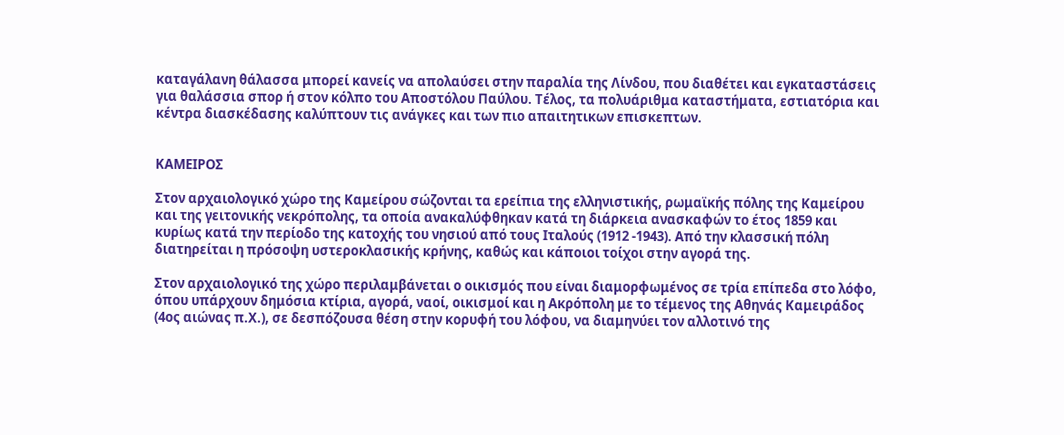καταγάλανη θάλασσα μπορεί κανείς να απολαύσει στην παραλία της Λίνδου, που διαθέτει και εγκαταστάσεις για θαλάσσια σπορ ή στον κόλπο του Αποστόλου Παύλου. Τέλος, τα πολυάριθμα καταστήματα, εστιατόρια και κέντρα διασκέδασης καλύπτουν τις ανάγκες και των πιο απαιτητικων επισκεπτων.


ΚΑΜΕΙΡΟΣ

Στον αρχαιολογικό χώρο της Καμείρου σώζονται τα ερείπια της ελληνιστικής, ρωμαϊκής πόλης της Καμείρου και της γειτονικής νεκρόπολης, τα οποία ανακαλύφθηκαν κατά τη διάρκεια ανασκαφών το έτος 1859 και κυρίως κατά την περίοδο της κατοχής του νησιού από τους Ιταλούς (1912 -1943). Από την κλασσική πόλη διατηρείται η πρόσοψη υστεροκλασικής κρήνης, καθώς και κάποιοι τοίχοι στην αγορά της.

Στον αρχαιολογικό της χώρο περιλαμβάνεται ο οικισμός που είναι διαμορφωμένος σε τρία επίπεδα στο λόφο, όπου υπάρχουν δημόσια κτίρια, αγορά, ναοί, οικισμοί και η Ακρόπολη με το τέμενος της Αθηνάς Καμειράδος (4ος αιώνας π.Χ.), σε δεσπόζουσα θέση στην κορυφή του λόφου, να διαμηνύει τον αλλοτινό της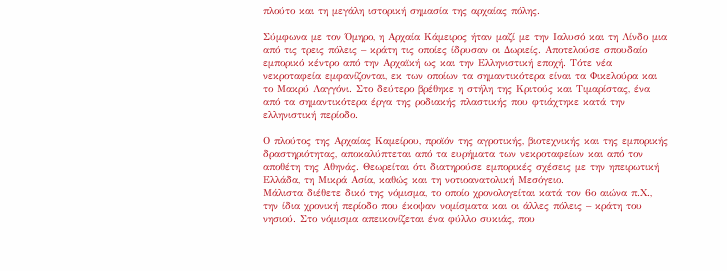πλούτο και τη μεγάλη ιστορική σημασία της αρχαίας πόλης.

Σύμφωνα με τον Όμηρο, η Αρχαία Κάμειρος ήταν μαζί με την Ιαλυσό και τη Λίνδο μια από τις τρεις πόλεις – κράτη τις οποίες ίδρυσαν οι Δωριείς. Αποτελούσε σπουδαίο εμπορικό κέντρο από την Αρχαϊκή ως και την Ελληνιστική εποχή. Τότε νέα νεκροταφεία εμφανίζονται, εκ των οποίων τα σημαντικότερα είναι τα Φικελούρα και το Μακρύ Λαγγόνι. Στο δεύτερο βρέθηκε η στήλη της Κριτούς και Τιμαρίστας, ένα από τα σημαντικότερα έργα της ροδιακής πλαστικής που φτιάχτηκε κατά την ελληνιστική περίοδο.

Ο πλούτος της Αρχαίας Καμείρου, προϊόν της αγροτικής, βιοτεχνικής και της εμπορικής δραστηριότητας, αποκαλύπτεται από τα ευρήματα των νεκροταφείων και από τον αποθέτη της Αθηνάς. Θεωρείται ότι διατηρούσε εμπορικές σχέσεις με την ηπειρωτική Ελλάδα, τη Μικρά Ασία, καθώς και τη νοτιοανατολική Μεσόγειο.
Μάλιστα διέθετε δικό της νόμισμα, το οποίο χρονολογείται κατά τον 6ο αιώνα π.Χ., την ίδια χρονική περίοδο που έκοψαν νομίσματα και οι άλλες πόλεις – κράτη του νησιού. Στο νόμισμα απεικονίζεται ένα φύλλο συκιάς, που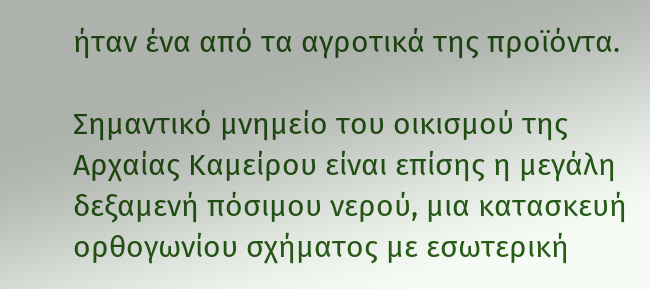ήταν ένα από τα αγροτικά της προϊόντα.

Σημαντικό μνημείο του οικισμού της Αρχαίας Καμείρου είναι επίσης η μεγάλη δεξαμενή πόσιμου νερού, μια κατασκευή ορθογωνίου σχήματος με εσωτερική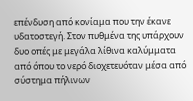επένδυση από κονίαμα που την έκανε υδατοστεγή. Στον πυθμένα της υπάρχουν δυο οπές με μεγάλα λίθινα καλύμματα από όπου το νερό διοχετευόταν μέσα από σύστημα πήλινων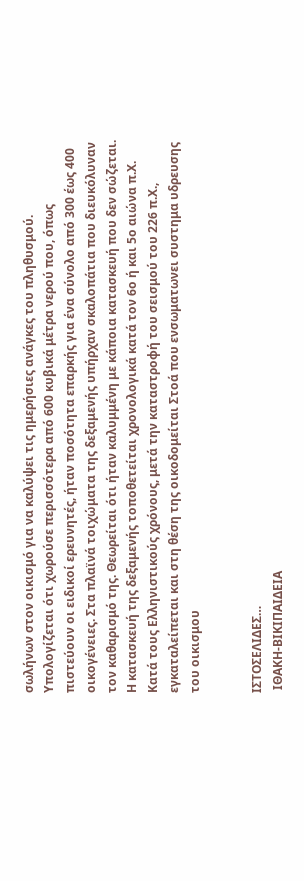σωλήνων στον οικισμό για να καλύψει τις ημερήσιες ανάγκες του πληθυσμού. Υπολογίζεται ότι χωρούσε περισσότερα από 600 κυβικά μέτρα νερού που, όπως πιστεύουν οι ειδικοί ερευνητές, ήταν ποσότητα επαρκής για ένα σύνολο από 300 έως 400 οικογένειες. Στα πλαϊνά τοιχώματα της δεξαμενής υπήρχαν σκαλοπάτια που διευκόλυναν τον καθαρισμό της. Θεωρείται ότι ήταν καλυμμένη με κάποια κατασκευή που δεν σώζεται. Η κατασκευή της δεξαμενής τοποθετείται χρονολογικά κατά τον 6ο ή και 5ο αιώνα π.Χ. Κατά τους Ελληνιστικούς χρόνους, μετά την καταστροφή του σεισμού του 226 π.Χ., εγκαταλείπεται και στη θέση της οικοδομείται Στοά που ενσωματωνει συστημα υδρευσης του οικισμου


ΙΣΤΟΣΕΛΙΔΕΣ…
 ΙΘΑΚΗ-ΒΙΚΙΠΑΙΔΕΙΑ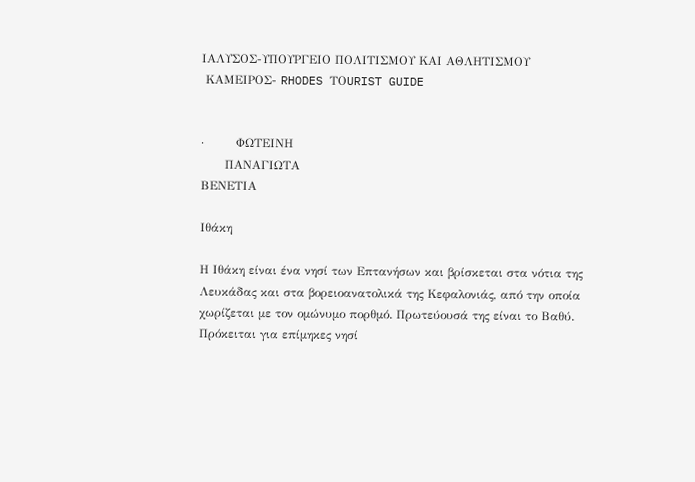ΙΑΛΥΣΟΣ-ΥΠΟΥΡΓΕΙΟ ΠΟΛΙΤΙΣΜΟΥ ΚΑΙ ΑΘΛΗΤΙΣΜΟΥ
 ΚΑΜΕΙΡΟΣ- RHODES ΤΟURIST GUIDE


·        ΦΩΤΕΙΝΗ
      ΠΑΝΑΓΙΩΤΑ
ΒΕΝΕΤΙΑ

Ιθάκη

Η Ιθάκη είναι ένα νησί των Επτανήσων και βρίσκεται στα νότια της Λευκάδας και στα βορειοανατολικά της Κεφαλονιάς, από την οποία χωρίζεται με τον ομώνυμο πορθμό. Πρωτεύουσά της είναι το Βαθύ. Πρόκειται για επίμηκες νησί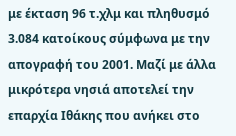με έκταση 96 τ.χλμ και πληθυσμό 3.084 κατοίκους σύμφωνα με την απογραφή του 2001. Μαζί με άλλα μικρότερα νησιά αποτελεί την επαρχία Ιθάκης που ανήκει στο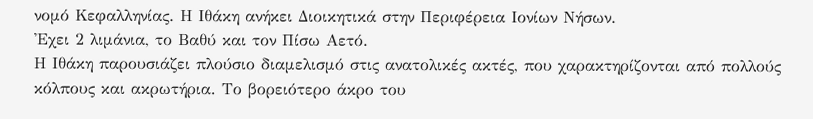νομό Κεφαλληνίας. Η Ιθάκη ανήκει Διοικητικά στην Περιφέρεια Ιονίων Νήσων.
Ἐχει 2 λιμάνια, το Βαθύ και τον Πίσω Αετό.
Η Ιθάκη παρουσιάζει πλούσιο διαμελισμό στις ανατολικές ακτές, που χαρακτηρίζονται από πολλούς κόλπους και ακρωτήρια. Το βορειότερο άκρο του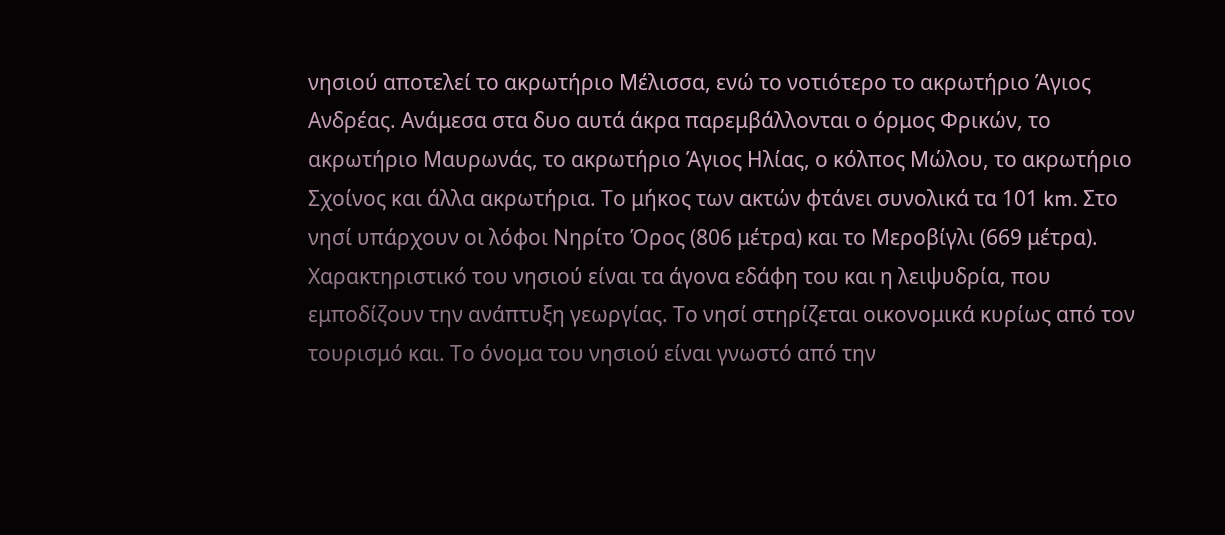νησιού αποτελεί το ακρωτήριο Μέλισσα, ενώ το νοτιότερο το ακρωτήριο Άγιος Ανδρέας. Ανάμεσα στα δυο αυτά άκρα παρεμβάλλονται ο όρμος Φρικών, το ακρωτήριο Μαυρωνάς, το ακρωτήριο Άγιος Ηλίας, ο κόλπος Μώλου, το ακρωτήριο Σχοίνος και άλλα ακρωτήρια. Το μήκος των ακτών φτάνει συνολικά τα 101 km. Στο νησί υπάρχουν οι λόφοι Νηρίτο Όρος (806 μέτρα) και το Μεροβίγλι (669 μέτρα).
Χαρακτηριστικό του νησιού είναι τα άγονα εδάφη του και η λειψυδρία, που εμποδίζουν την ανάπτυξη γεωργίας. Το νησί στηρίζεται οικονομικά κυρίως από τον τουρισμό και. Το όνομα του νησιού είναι γνωστό από την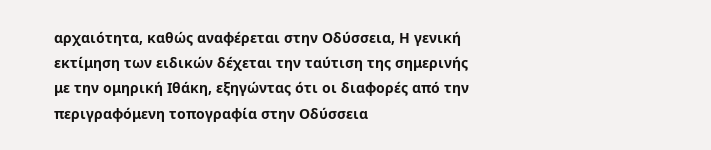αρχαιότητα, καθώς αναφέρεται στην Οδύσσεια, Η γενική εκτίμηση των ειδικών δέχεται την ταύτιση της σημερινής με την ομηρική Ιθάκη, εξηγώντας ότι οι διαφορές από την περιγραφόμενη τοπογραφία στην Οδύσσεια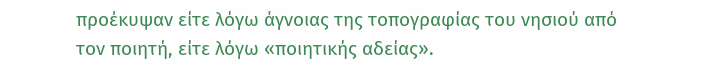προέκυψαν είτε λόγω άγνοιας της τοπογραφίας του νησιού από τον ποιητή, είτε λόγω «ποιητικής αδείας».